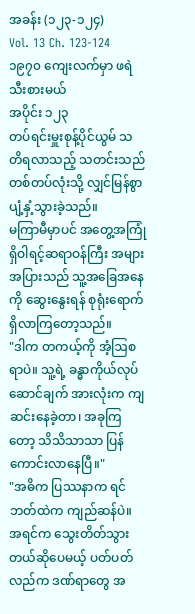အခန်း (၁၂၃-၁၂၄)
Vol. 13 Ch. 123-124
၁၉၇၀ ကျေးလက်မှာ ဖရဲသီးစားမယ်
အပိုင်း ၁၂၃
တပ်ရင်းမှူးစုန့်ပိုင်ယွမ် သတိရလာသည့် သတင်းသည် တစ်တပ်လုံးသို့ လျှင်မြန်စွာ ပျံ့နှံ့သွားခဲ့သည်။
မကြာမီမှာပင် အတွေ့အကြုံရှိဝါရင့်ဆရာဝန်ကြီး အများအပြားသည် သူ့အခြေအနေကို ဆွေးနွေးရန် စုရုံးရောက်ရှိလာကြတော့သည်။
"ဒါက တကယ့်ကို အံ့ဩစရာပဲ။ သူ့ရဲ့ ခန္ဓာကိုယ်လုပ်ဆောင်ချက် အားလုံးက ကျဆင်းနေခဲ့တာ၊ အခုကြတော့ သိသိသာသာ ပြန်ကောင်းလာနေပြီ။"
"အဓိက ပြဿနာက ရင်ဘတ်ထဲက ကျည်ဆန်ပဲ။ အရင်က သွေးတိတ်သွားတယ်ဆိုပေမယ့် ပတ်ပတ်လည်က ဒဏ်ရာတွေ အ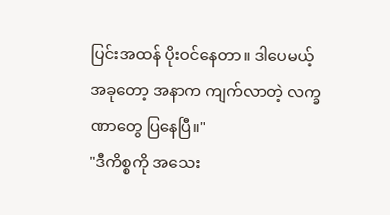ပြင်းအထန် ပိုးဝင်နေတာ။ ဒါပေမယ့် အခုတော့ အနာက ကျက်လာတဲ့ လက္ခဏာတွေ ပြနေပြီ။"
"ဒီကိစ္စကို အသေး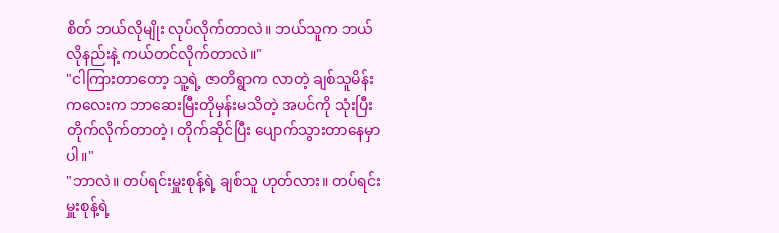စိတ် ဘယ်လိုမျိုး လုပ်လိုက်တာလဲ။ ဘယ်သူက ဘယ်လိုနည်းနဲ့ ကယ်တင်လိုက်တာလဲ။"
"ငါကြားတာတော့ သူ့ရဲ့ ဇာတိရွာက လာတဲ့ ချစ်သူမိန်းကလေးက ဘာဆေးမြီးတိုမှန်းမသိတဲ့ အပင်ကို သုံးပြီး တိုက်လိုက်တာတဲ့၊ တိုက်ဆိုင်ပြီး ပျောက်သွားတာနေမှာပါ။"
"ဘာလဲ။ တပ်ရင်းမှူးစုန့်ရဲ့ ချစ်သူ ဟုတ်လား။ တပ်ရင်းမှူးစုန့်ရဲ့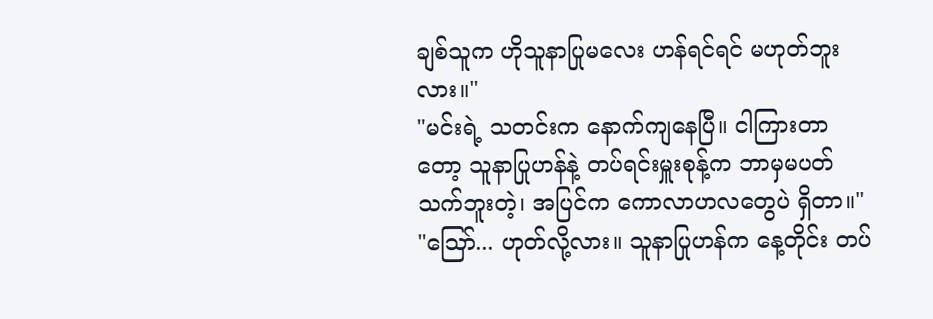ချစ်သူက ဟိုသူနာပြုမလေး ဟန်ရင်ရင် မဟုတ်ဘူးလား။"
"မင်းရဲ့ သတင်းက နောက်ကျနေပြီ။ ငါကြားတာတော့ သူနာပြုဟန်နဲ့ တပ်ရင်းမှူးစုန့်က ဘာမှမပတ်သက်ဘူးတဲ့၊ အပြင်က ကောလာဟလတွေပဲ ရှိတာ။"
"ဪ... ဟုတ်လို့လား။ သူနာပြုဟန်က နေ့တိုင်း တပ်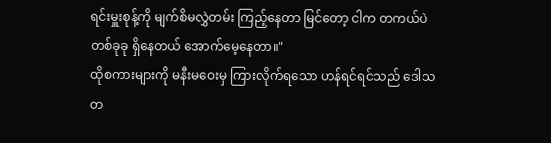ရင်းမှူးစုန့်ကို မျက်စိမလွှဲတမ်း ကြည့်နေတာ မြင်တော့ ငါက တကယ်ပဲ တစ်ခုခု ရှိနေတယ် အောက်မေ့နေတာ။"
ထိုစကားများကို မနီးမဝေးမှ ကြားလိုက်ရသော ဟန်ရင်ရင်သည် ဒေါသတ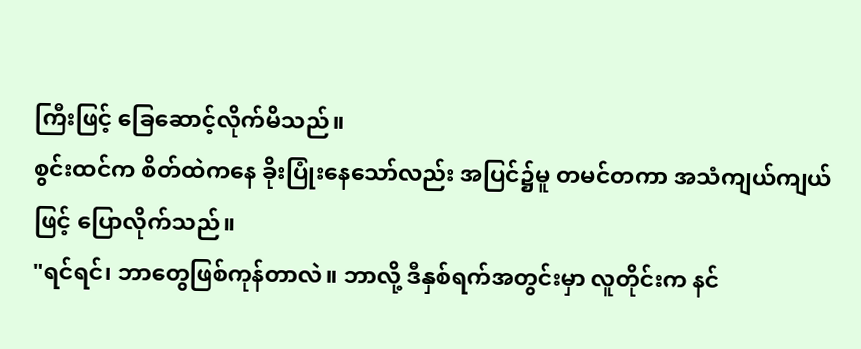ကြီးဖြင့် ခြေဆောင့်လိုက်မိသည်။
စွင်းထင်က စိတ်ထဲကနေ ခိုးပြုံးနေသော်လည်း အပြင်၌မူ တမင်တကာ အသံကျယ်ကျယ်ဖြင့် ပြောလိုက်သည်။
"ရင်ရင်၊ ဘာတွေဖြစ်ကုန်တာလဲ။ ဘာလို့ ဒီနှစ်ရက်အတွင်းမှာ လူတိုင်းက နင်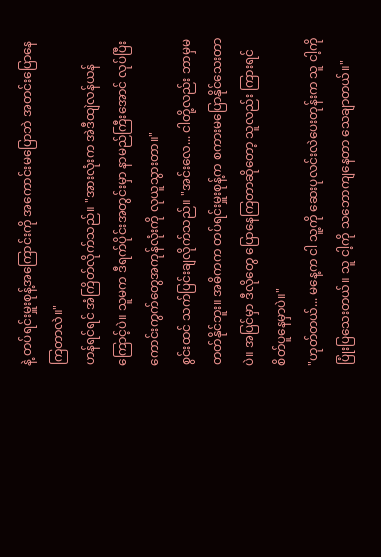နဲ့ တပ်ရင်းမှူးစုန့်အကြောင်းကို အကောင်းမပြောဘဲ အတင်းပြောနေကြတာလဲ။"
ဟန်ရင်ရင် အံကြိတ်လိုက်သည်။ "အားလုံးက အဲဒီထျဲလန်ယန်ကြောင့်ပဲ။ သူမက ဒီရက်ပိုင်းအတွင်းမှာ နာမည်ကြီးအောင် လုပ်ပြီး ကောင်းကွက်တွေအကုန်လုံးကို လုယူသွားတာ။"
စွင်းထင် သက်ပြင်းချလိုက်သည်။ "အင်းလေ... ငါတို့လည်း ဘာမှမတတ်နိုင်ဘူး။ အဓိကက တပ်ရင်းမှူးစုန့်က စကားမပြောနိုင်သေးတာပဲ။ အပြင်မှာ ဒီလိုတွေ ပြောနေကြတာဆိုတော့ သူလည်း ကြားရင် စိတ်ပူနေမှာပဲ။"
"ဟုတ်တယ်... မနေ့က ငါ သူ့ကို ဆေးပုလင်းလဲပေးတုန်းက သူ ငါ့ကို ပြုံးပြသေးတယ်။ သူ ငါ့ကို သဘောကျနေတာ သေချာတယ်။"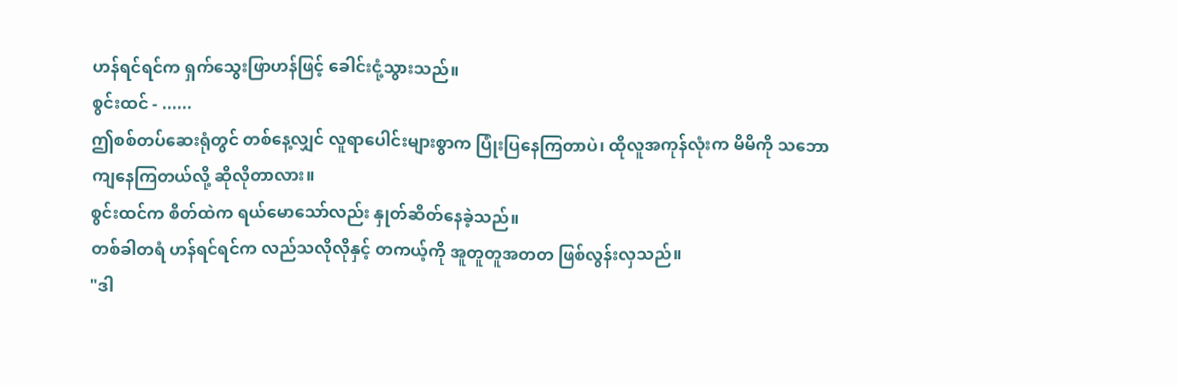ဟန်ရင်ရင်က ရှက်သွေးဖြာဟန်ဖြင့် ခေါင်းငုံ့သွားသည်။
စွင်းထင် - ......
ဤစစ်တပ်ဆေးရုံတွင် တစ်နေ့လျှင် လူရာပေါင်းများစွာက ပြုံးပြနေကြတာပဲ၊ ထိုလူအကုန်လုံးက မိမိကို သဘောကျနေကြတယ်လို့ ဆိုလိုတာလား။
စွင်းထင်က စိတ်ထဲက ရယ်မောသော်လည်း နှုတ်ဆိတ်နေခဲ့သည်။
တစ်ခါတရံ ဟန်ရင်ရင်က လည်သလိုလိုနှင့် တကယ့်ကို အူတူတူအတတ ဖြစ်လွန်းလှသည်။
"ဒါ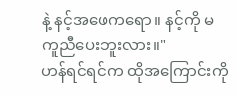နဲ့ နင့်အဖေကရော။ နင့်ကို မကူညီပေးဘူးလား။"
ဟန်ရင်ရင်က ထိုအကြောင်းကို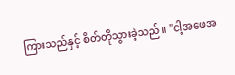ကြားသည်နှင့် စိတ်တိုသွားခဲ့သည်။ "ငါ့အဖေအ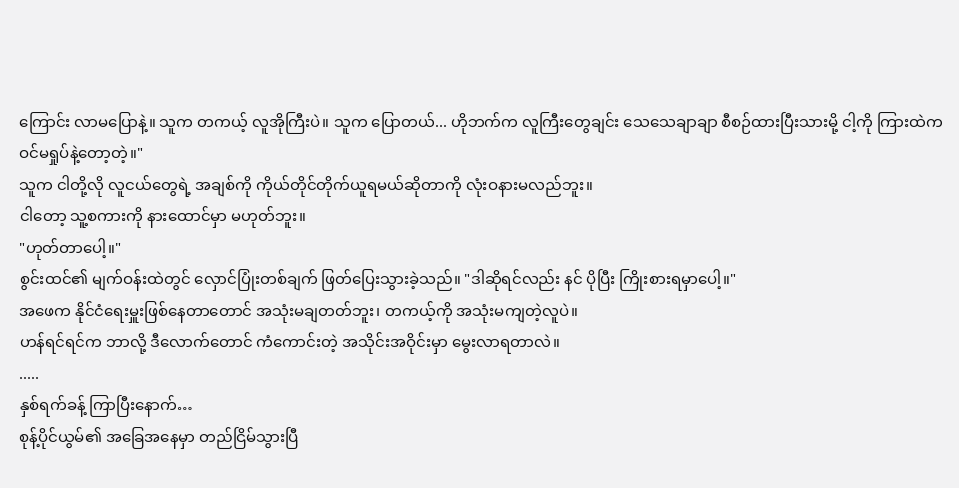ကြောင်း လာမပြောနဲ့။ သူက တကယ့် လူအိုကြီးပဲ။ သူက ပြောတယ်... ဟိုဘက်က လူကြီးတွေချင်း သေသေချာချာ စီစဉ်ထားပြီးသားမို့ ငါ့ကို ကြားထဲက ဝင်မရှုပ်နဲ့တော့တဲ့။"
သူက ငါတို့လို လူငယ်တွေရဲ့ အချစ်ကို ကိုယ်တိုင်တိုက်ယူရမယ်ဆိုတာကို လုံးဝနားမလည်ဘူး။
ငါတော့ သူ့စကားကို နားထောင်မှာ မဟုတ်ဘူး။
"ဟုတ်တာပေါ့။"
စွင်းထင်၏ မျက်ဝန်းထဲတွင် လှောင်ပြုံးတစ်ချက် ဖြတ်ပြေးသွားခဲ့သည်။ "ဒါဆိုရင်လည်း နင် ပိုပြီး ကြိုးစားရမှာပေါ့။"
အဖေက နိုင်ငံရေးမှူးဖြစ်နေတာတောင် အသုံးမချတတ်ဘူး၊ တကယ့်ကို အသုံးမကျတဲ့လူပဲ။
ဟန်ရင်ရင်က ဘာလို့ ဒီလောက်တောင် ကံကောင်းတဲ့ အသိုင်းအဝိုင်းမှာ မွေးလာရတာလဲ။
.....
နှစ်ရက်ခန့် ကြာပြီးနောက်…
စုန့်ပိုင်ယွမ်၏ အခြေအနေမှာ တည်ငြိမ်သွားပြီ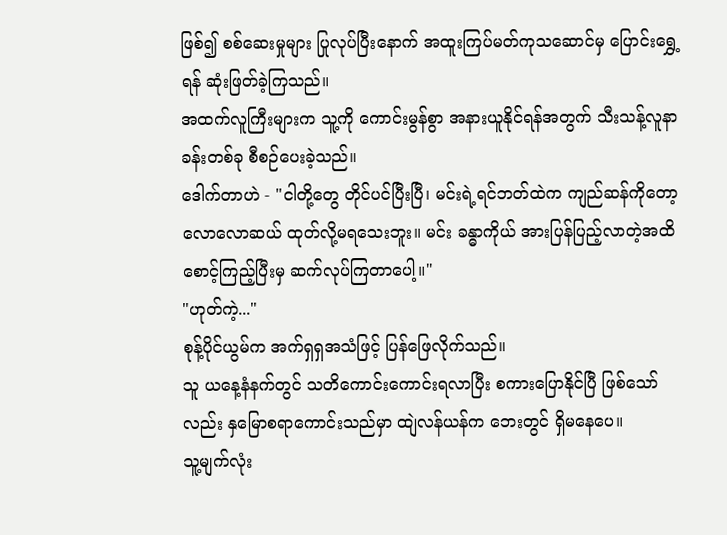ဖြစ်၍ စစ်ဆေးမှုများ ပြုလုပ်ပြီးနောက် အထူးကြပ်မတ်ကုသဆောင်မှ ပြောင်းရွှေ့ရန် ဆုံးဖြတ်ခဲ့ကြသည်။
အထက်လူကြီးများက သူ့ကို ကောင်းမွန်စွာ အနားယူနိုင်ရန်အတွက် သီးသန့်လူနာခန်းတစ်ခု စီစဉ်ပေးခဲ့သည်။
ဒေါက်တာဟဲ - "ငါတို့တွေ တိုင်ပင်ပြီးပြီ၊ မင်းရဲ့ရင်ဘတ်ထဲက ကျည်ဆန်ကိုတော့ လောလောဆယ် ထုတ်လို့မရသေးဘူး။ မင်း ခန္ဓာကိုယ် အားပြန်ပြည့်လာတဲ့အထိ စောင့်ကြည့်ပြီးမှ ဆက်လုပ်ကြတာပေါ့။"
"ဟုတ်ကဲ့..."
စုန့်ပိုင်ယွမ်က အက်ရှရှအသံဖြင့် ပြန်ဖြေလိုက်သည်။
သူ ယနေ့နံနက်တွင် သတိကောင်းကောင်းရလာပြီး စကားပြောနိုင်ပြီ ဖြစ်သော်လည်း နှမြောစရာကောင်းသည်မှာ ထျဲလန်ယန်က ဘေးတွင် ရှိမနေပေ။
သူ့မျက်လုံး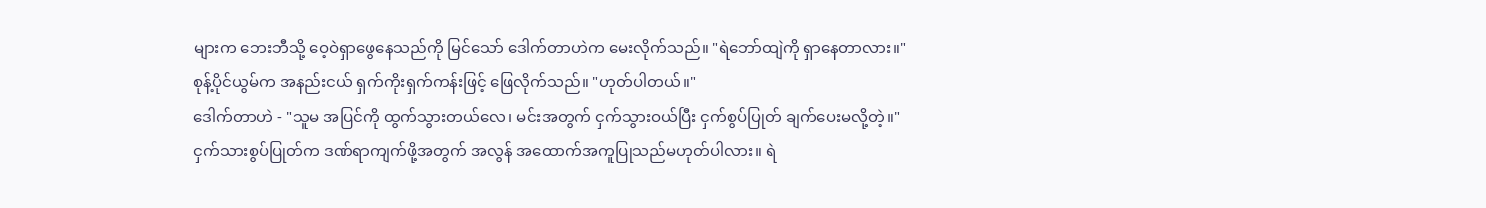များက ဘေးဘီသို့ ဝေ့ဝဲရှာဖွေနေသည်ကို မြင်သော် ဒေါက်တာဟဲက မေးလိုက်သည်။ "ရဲဘော်ထျဲကို ရှာနေတာလား။"
စုန့်ပိုင်ယွမ်က အနည်းငယ် ရှက်ကိုးရှက်ကန်းဖြင့် ဖြေလိုက်သည်။ "ဟုတ်ပါတယ်။"
ဒေါက်တာဟဲ - "သူမ အပြင်ကို ထွက်သွားတယ်လေ၊ မင်းအတွက် ငှက်သွားဝယ်ပြီး ငှက်စွပ်ပြုတ် ချက်ပေးမလို့တဲ့။"
ငှက်သားစွပ်ပြုတ်က ဒဏ်ရာကျက်ဖို့အတွက် အလွန် အထောက်အကူပြုသည်မဟုတ်ပါလား။ ရဲ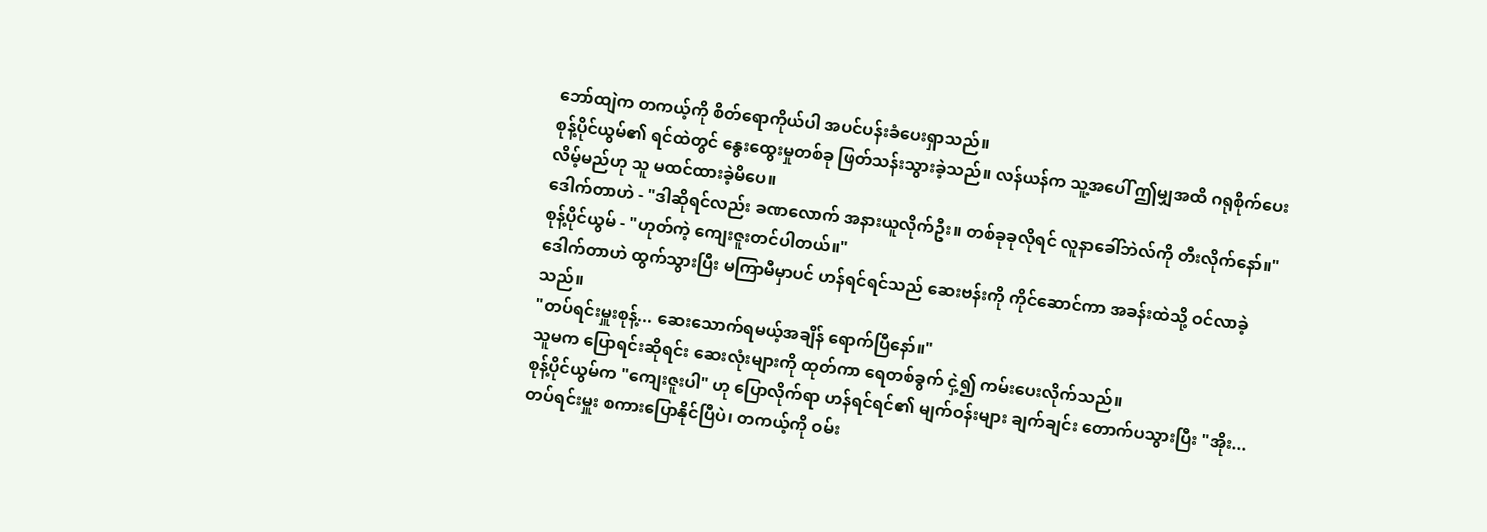ဘော်ထျဲက တကယ့်ကို စိတ်ရောကိုယ်ပါ အပင်ပန်းခံပေးရှာသည်။
စုန့်ပိုင်ယွမ်၏ ရင်ထဲတွင် နွေးထွေးမှုတစ်ခု ဖြတ်သန်းသွားခဲ့သည်။ လန်ယန်က သူ့အပေါ် ဤမျှအထိ ဂရုစိုက်ပေးလိမ့်မည်ဟု သူ မထင်ထားခဲ့မိပေ။
ဒေါက်တာဟဲ - "ဒါဆိုရင်လည်း ခဏလောက် အနားယူလိုက်ဦး။ တစ်ခုခုလိုရင် လူနာခေါ်ဘဲလ်ကို တီးလိုက်နော်။"
စုန့်ပိုင်ယွမ် - "ဟုတ်ကဲ့ ကျေးဇူးတင်ပါတယ်။"
ဒေါက်တာဟဲ ထွက်သွားပြီး မကြာမီမှာပင် ဟန်ရင်ရင်သည် ဆေးဗန်းကို ကိုင်ဆောင်ကာ အခန်းထဲသို့ ဝင်လာခဲ့သည်။
"တပ်ရင်းမှူးစုန့်... ဆေးသောက်ရမယ့်အချိန် ရောက်ပြီနော်။"
သူမက ပြောရင်းဆိုရင်း ဆေးလုံးများကို ထုတ်ကာ ရေတစ်ခွက် ငှဲ့၍ ကမ်းပေးလိုက်သည်။
စုန့်ပိုင်ယွမ်က "ကျေးဇူးပါ" ဟု ပြောလိုက်ရာ ဟန်ရင်ရင်၏ မျက်ဝန်းများ ချက်ချင်း တောက်ပသွားပြီး "အိုး... တပ်ရင်းမှူး စကားပြောနိုင်ပြီပဲ၊ တကယ့်ကို ဝမ်း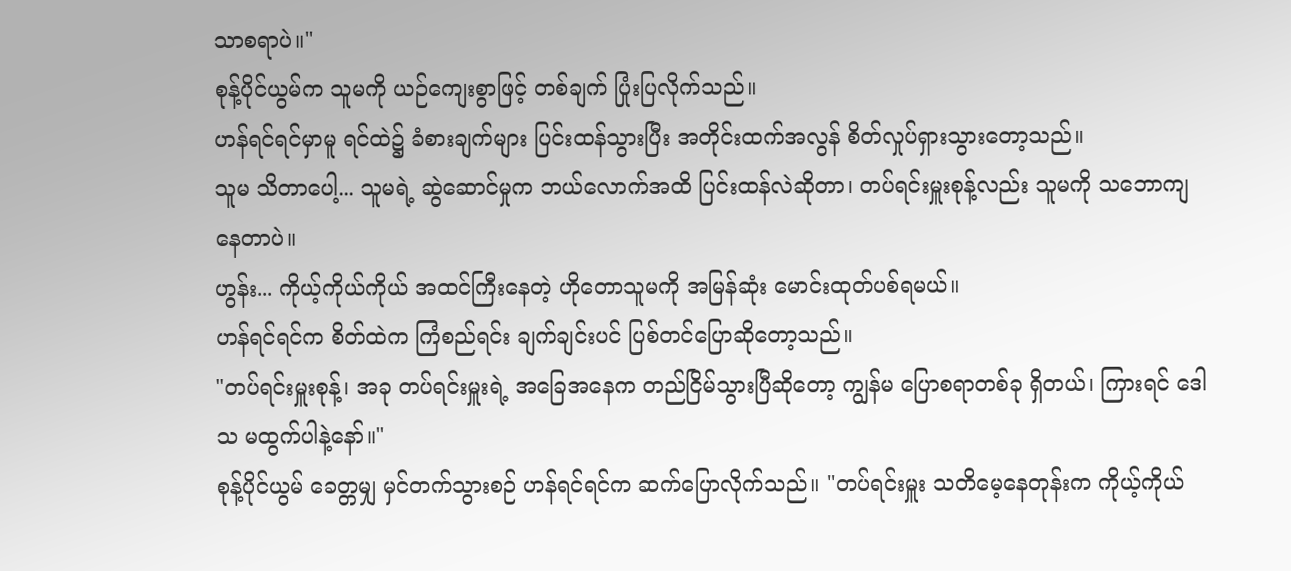သာစရာပဲ။"
စုန့်ပိုင်ယွမ်က သူမကို ယဉ်ကျေးစွာဖြင့် တစ်ချက် ပြုံးပြလိုက်သည်။
ဟန်ရင်ရင်မှာမူ ရင်ထဲ၌ ခံစားချက်များ ပြင်းထန်သွားပြီး အတိုင်းထက်အလွန် စိတ်လှုပ်ရှားသွားတော့သည်။
သူမ သိတာပေါ့... သူမရဲ့ ဆွဲဆောင်မှုက ဘယ်လောက်အထိ ပြင်းထန်လဲဆိုတာ၊ တပ်ရင်းမှူးစုန့်လည်း သူမကို သဘောကျနေတာပဲ။
ဟွန်း... ကိုယ့်ကိုယ်ကိုယ် အထင်ကြီးနေတဲ့ ဟိုတောသူမကို အမြန်ဆုံး မောင်းထုတ်ပစ်ရမယ်။
ဟန်ရင်ရင်က စိတ်ထဲက ကြံစည်ရင်း ချက်ချင်းပင် ပြစ်တင်ပြောဆိုတော့သည်။
"တပ်ရင်းမှူးစုန့်၊ အခု တပ်ရင်းမှူးရဲ့ အခြေအနေက တည်ငြိမ်သွားပြီဆိုတော့ ကျွန်မ ပြောစရာတစ်ခု ရှိတယ်၊ ကြားရင် ဒေါသ မထွက်ပါနဲ့နော်။"
စုန့်ပိုင်ယွမ် ခေတ္တမျှ မှင်တက်သွားစဉ် ဟန်ရင်ရင်က ဆက်ပြောလိုက်သည်။ "တပ်ရင်းမှူး သတိမေ့နေတုန်းက ကိုယ့်ကိုယ်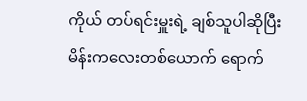ကိုယ် တပ်ရင်းမှူးရဲ့ ချစ်သူပါဆိုပြီး မိန်းကလေးတစ်ယောက် ရောက်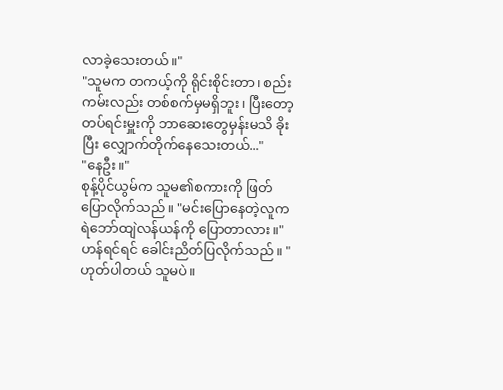လာခဲ့သေးတယ်။"
"သူမက တကယ့်ကို ရိုင်းစိုင်းတာ၊ စည်းကမ်းလည်း တစ်စက်မှမရှိဘူး၊ ပြီးတော့ တပ်ရင်းမှူးကို ဘာဆေးတွေမှန်းမသိ ခိုးပြီး လျှောက်တိုက်နေသေးတယ်..."
"နေဦး။"
စုန့်ပိုင်ယွမ်က သူမ၏စကားကို ဖြတ်ပြောလိုက်သည်။ "မင်းပြောနေတဲ့လူက ရဲဘော်ထျဲလန်ယန်ကို ပြောတာလား။"
ဟန်ရင်ရင် ခေါင်းညိတ်ပြလိုက်သည်။ "ဟုတ်ပါတယ် သူမပဲ။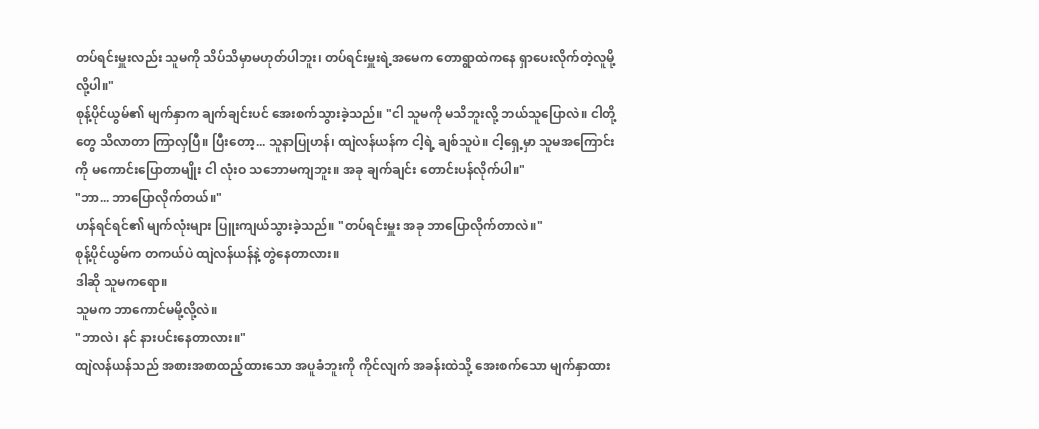တပ်ရင်းမှူးလည်း သူမကို သိပ်သိမှာမဟုတ်ပါဘူး၊ တပ်ရင်းမှူးရဲ့အမေက တောရွာထဲကနေ ရှာပေးလိုက်တဲ့လူမို့လို့ပါ။"
စုန့်ပိုင်ယွမ်၏ မျက်နှာက ချက်ချင်းပင် အေးစက်သွားခဲ့သည်။ "ငါ သူမကို မသိဘူးလို့ ဘယ်သူပြောလဲ။ ငါတို့တွေ သိလာတာ ကြာလှပြီ။ ပြီးတော့... သူနာပြုဟန်၊ ထျဲလန်ယန်က ငါ့ရဲ့ ချစ်သူပဲ။ ငါ့ရှေ့မှာ သူမအကြောင်းကို မကောင်းပြောတာမျိုး ငါ လုံးဝ သဘောမကျဘူး။ အခု ချက်ချင်း တောင်းပန်လိုက်ပါ။"
"ဘာ... ဘာပြောလိုက်တယ်။"
ဟန်ရင်ရင်၏ မျက်လုံးများ ပြူးကျယ်သွားခဲ့သည်။ "တပ်ရင်းမှူး အခု ဘာပြောလိုက်တာလဲ။"
စုန့်ပိုင်ယွမ်က တကယ်ပဲ ထျဲလန်ယန်နဲ့ တွဲနေတာလား။
ဒါဆို သူမကရော။
သူမက ဘာကောင်မမို့လို့လဲ။
"ဘာလဲ၊ နင် နားပင်းနေတာလား။"
ထျဲလန်ယန်သည် အစားအစာထည့်ထားသော အပူခံဘူးကို ကိုင်လျက် အခန်းထဲသို့ အေးစက်သော မျက်နှာထား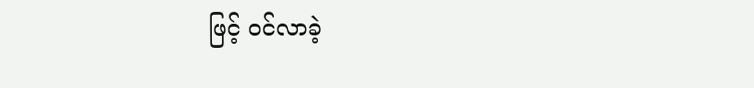ဖြင့် ဝင်လာခဲ့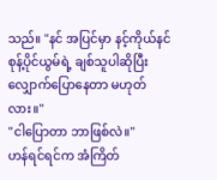သည်။ "နင် အပြင်မှာ နင့်ကိုယ်နင် စုန့်ပိုင်ယွမ်ရဲ့ ချစ်သူပါဆိုပြီး လျှောက်ပြောနေတာ မဟုတ်လား။"
"ငါပြောတာ ဘာဖြစ်လဲ။"
ဟန်ရင်ရင်က အံကြိတ်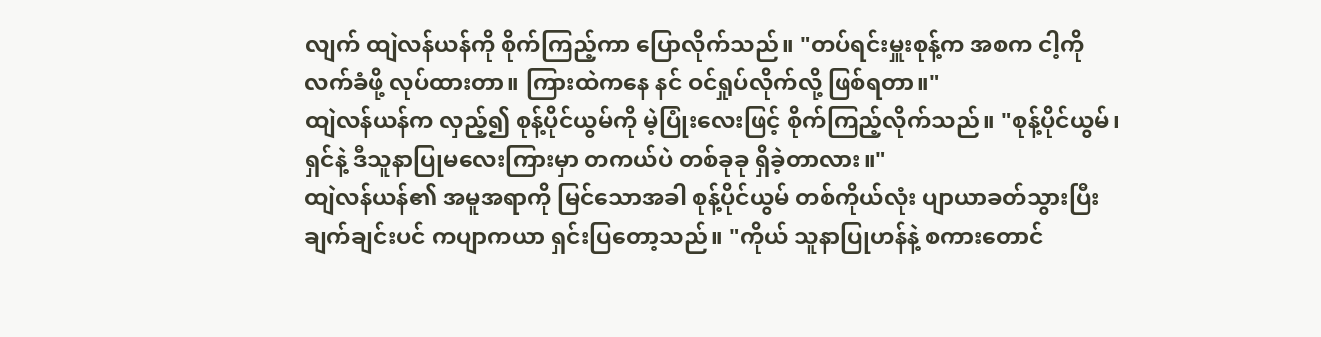လျက် ထျဲလန်ယန်ကို စိုက်ကြည့်ကာ ပြောလိုက်သည်။ "တပ်ရင်းမှူးစုန့်က အစက ငါ့ကို လက်ခံဖို့ လုပ်ထားတာ။ ကြားထဲကနေ နင် ဝင်ရှုပ်လိုက်လို့ ဖြစ်ရတာ။"
ထျဲလန်ယန်က လှည့်၍ စုန့်ပိုင်ယွမ်ကို မဲ့ပြုံးလေးဖြင့် စိုက်ကြည့်လိုက်သည်။ "စုန့်ပိုင်ယွမ်၊ ရှင်နဲ့ ဒီသူနာပြုမလေးကြားမှာ တကယ်ပဲ တစ်ခုခု ရှိခဲ့တာလား။"
ထျဲလန်ယန်၏ အမူအရာကို မြင်သောအခါ စုန့်ပိုင်ယွမ် တစ်ကိုယ်လုံး ပျာယာခတ်သွားပြီး ချက်ချင်းပင် ကပျာကယာ ရှင်းပြတော့သည်။ "ကိုယ် သူနာပြုဟန်နဲ့ စကားတောင်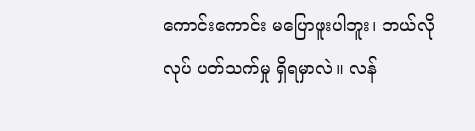ကောင်းကောင်း မပြောဖူးပါဘူး၊ ဘယ်လိုလုပ် ပတ်သက်မှု ရှိရမှာလဲ။ လန်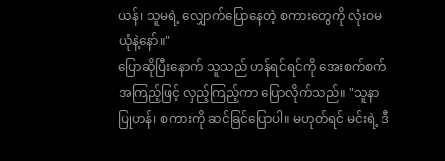ယန်၊ သူမရဲ့ လျှောက်ပြောနေတဲ့ စကားတွေကို လုံးဝမယုံနဲ့နော်။"
ပြောဆိုပြီးနောက် သူသည် ဟန်ရင်ရင်ကို အေးစက်စက် အကြည့်ဖြင့် လှည့်ကြည့်ကာ ပြောလိုက်သည်။ "သူနာပြုဟန်၊ စကားကို ဆင်ခြင်ပြောပါ။ မဟုတ်ရင် မင်းရဲ့ ဒီ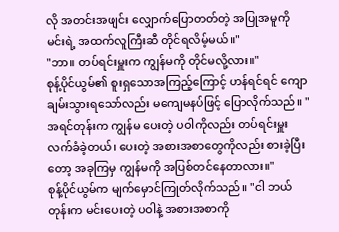လို အတင်းအဖျင်း လျှောက်ပြောတတ်တဲ့ အပြုအမူကို မင်းရဲ့ အထက်လူကြီးဆီ တိုင်ရလိမ့်မယ်။"
"ဘာ။ တပ်ရင်းမှူးက ကျွန်မကို တိုင်မလို့လား။"
စုန့်ပိုင်ယွမ်၏ စူးရှသောအကြည့်ကြောင့် ဟန်ရင်ရင် ကျောချမ်းသွားရသော်လည်း မကျေမနပ်ဖြင့် ပြောလိုက်သည်။ "အရင်တုန်းက ကျွန်မ ပေးတဲ့ ပဝါကိုလည်း တပ်ရင်းမှူး လက်ခံခဲ့တယ်၊ ပေးတဲ့ အစားအစာတွေကိုလည်း စားခဲ့ပြီးတော့ အခုကြမှ ကျွန်မကို အပြစ်တင်နေတာလား။"
စုန့်ပိုင်ယွမ်က မျက်မှောင်ကြုတ်လိုက်သည်။ "ငါ ဘယ်တုန်းက မင်းပေးတဲ့ ပဝါနဲ့ အစားအစာကို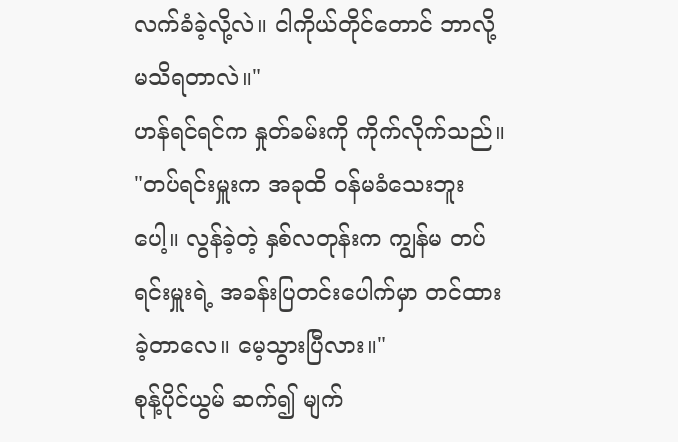လက်ခံခဲ့လို့လဲ။ ငါကိုယ်တိုင်တောင် ဘာလို့ မသိရတာလဲ။"
ဟန်ရင်ရင်က နှုတ်ခမ်းကို ကိုက်လိုက်သည်။ "တပ်ရင်းမှူးက အခုထိ ဝန်မခံသေးဘူးပေါ့။ လွန်ခဲ့တဲ့ နှစ်လတုန်းက ကျွန်မ တပ်ရင်းမှူးရဲ့ အခန်းပြတင်းပေါက်မှာ တင်ထားခဲ့တာလေ။ မေ့သွားပြီလား။"
စုန့်ပိုင်ယွမ် ဆက်၍ မျက်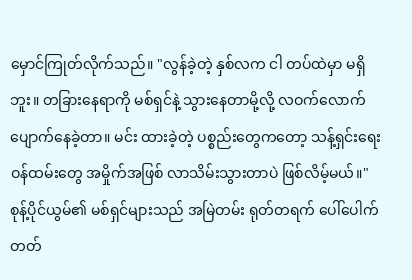မှောင်ကြုတ်လိုက်သည်။ "လွန်ခဲ့တဲ့ နှစ်လက ငါ တပ်ထဲမှာ မရှိဘူး။ တခြားနေရာကို မစ်ရှင်နဲ့ သွားနေတာမို့လို့ လဝက်လောက် ပျောက်နေခဲ့တာ။ မင်း ထားခဲ့တဲ့ ပစ္စည်းတွေကတော့ သန့်ရှင်းရေးဝန်ထမ်းတွေ အမှိုက်အဖြစ် လာသိမ်းသွားတာပဲ ဖြစ်လိမ့်မယ်။"
စုန့်ပိုင်ယွမ်၏ မစ်ရှင်များသည် အမြဲတမ်း ရုတ်တရက် ပေါ်ပေါက်တတ်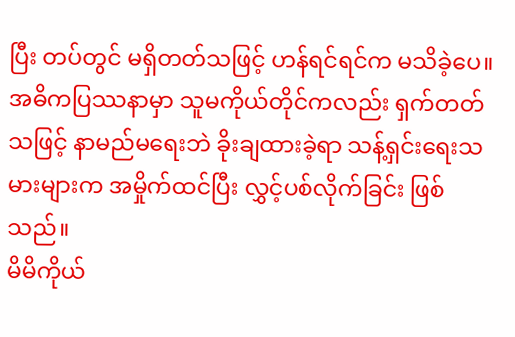ပြီး တပ်တွင် မရှိတတ်သဖြင့် ဟန်ရင်ရင်က မသိခဲ့ပေ။
အဓိကပြဿနာမှာ သူမကိုယ်တိုင်ကလည်း ရှက်တတ်သဖြင့် နာမည်မရေးဘဲ ခိုးချထားခဲ့ရာ သန့်ရှင်းရေးသမားများက အမှိုက်ထင်ပြီး လွှင့်ပစ်လိုက်ခြင်း ဖြစ်သည်။
မိမိကိုယ်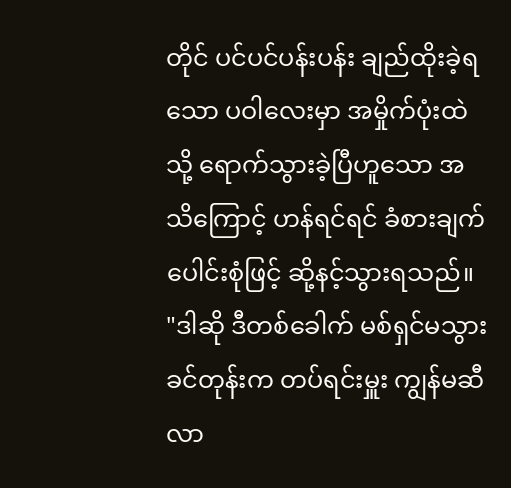တိုင် ပင်ပင်ပန်းပန်း ချည်ထိုးခဲ့ရသော ပဝါလေးမှာ အမှိုက်ပုံးထဲသို့ ရောက်သွားခဲ့ပြီဟူသော အသိကြောင့် ဟန်ရင်ရင် ခံစားချက်ပေါင်းစုံဖြင့် ဆို့နင့်သွားရသည်။
"ဒါဆို ဒီတစ်ခေါက် မစ်ရှင်မသွားခင်တုန်းက တပ်ရင်းမှူး ကျွန်မဆီ လာ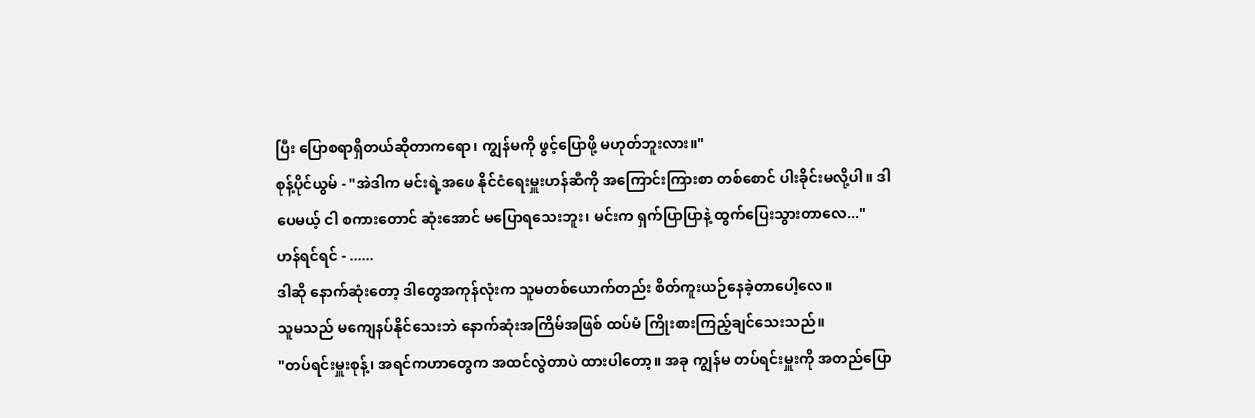ပြီး ပြောစရာရှိတယ်ဆိုတာကရော၊ ကျွန်မကို ဖွင့်ပြောဖို့ မဟုတ်ဘူးလား။"
စုန့်ပိုင်ယွမ် - "အဲဒါက မင်းရဲ့အဖေ နိုင်ငံရေးမှူးဟန်ဆီကို အကြောင်းကြားစာ တစ်စောင် ပါးခိုင်းမလို့ပါ။ ဒါပေမယ့် ငါ စကားတောင် ဆုံးအောင် မပြောရသေးဘူး၊ မင်းက ရှက်ပြာပြာနဲ့ ထွက်ပြေးသွားတာလေ..."
ဟန်ရင်ရင် - ......
ဒါဆို နောက်ဆုံးတော့ ဒါတွေအကုန်လုံးက သူမတစ်ယောက်တည်း စိတ်ကူးယဉ်နေခဲ့တာပေါ့လေ။
သူမသည် မကျေနပ်နိုင်သေးဘဲ နောက်ဆုံးအကြိမ်အဖြစ် ထပ်မံ ကြိုးစားကြည့်ချင်သေးသည်။
"တပ်ရင်းမှူးစုန့်၊ အရင်ကဟာတွေက အထင်လွဲတာပဲ ထားပါတော့။ အခု ကျွန်မ တပ်ရင်းမှူးကို အတည်ပြော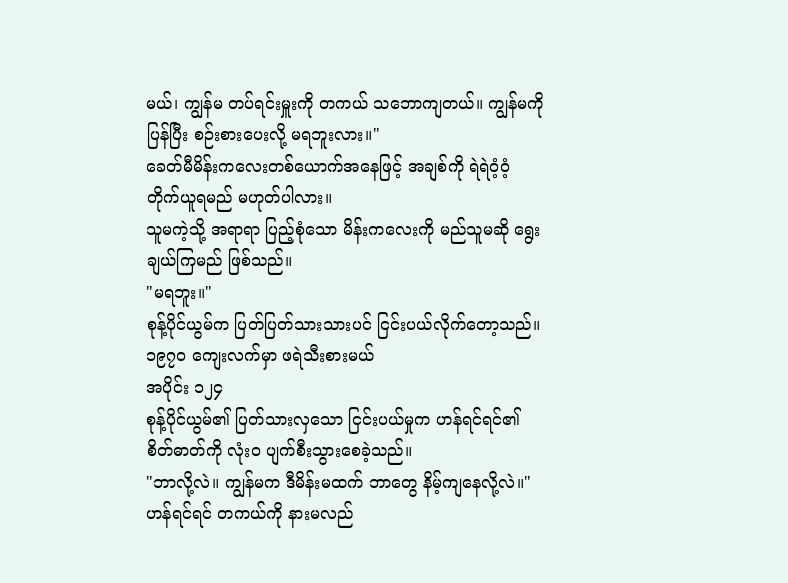မယ်၊ ကျွန်မ တပ်ရင်းမှူးကို တကယ် သဘောကျတယ်။ ကျွန်မကို ပြန်ပြီး စဉ်းစားပေးလို့ မရဘူးလား။"
ခေတ်မီမိန်းကလေးတစ်ယောက်အနေဖြင့် အချစ်ကို ရဲရဲဝံ့ဝံ့ တိုက်ယူရမည် မဟုတ်ပါလား။
သူမကဲ့သို့ အရာရာ ပြည့်စုံသော မိန်းကလေးကို မည်သူမဆို ရွေးချယ်ကြမည် ဖြစ်သည်။
"မရဘူး။"
စုန့်ပိုင်ယွမ်က ပြတ်ပြတ်သားသားပင် ငြင်းပယ်လိုက်တော့သည်။
၁၉၇၀ ကျေးလက်မှာ ဖရဲသီးစားမယ်
အပိုင်း ၁၂၄
စုန့်ပိုင်ယွမ်၏ ပြတ်သားလှသော ငြင်းပယ်မှုက ဟန်ရင်ရင်၏ စိတ်ဓာတ်ကို လုံးဝ ပျက်စီးသွားစေခဲ့သည်။
"ဘာလို့လဲ။ ကျွန်မက ဒီမိန်းမထက် ဘာတွေ နိမ့်ကျနေလို့လဲ။"
ဟန်ရင်ရင် တကယ်ကို နားမလည်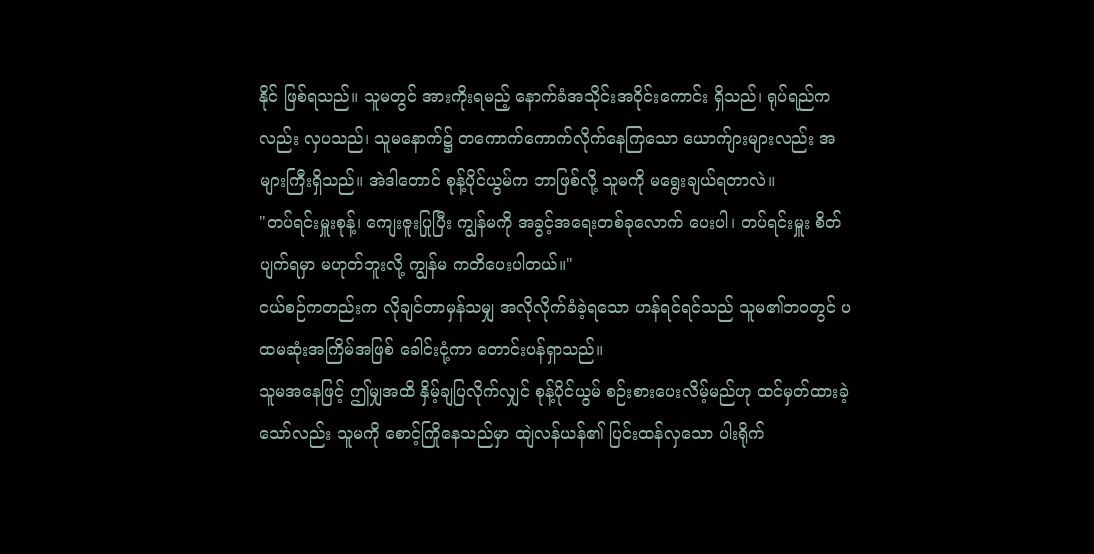နိုင် ဖြစ်ရသည်။ သူမတွင် အားကိုးရမည့် နောက်ခံအသိုင်းအဝိုင်းကောင်း ရှိသည်၊ ရုပ်ရည်ကလည်း လှပသည်၊ သူမနောက်၌ တကောက်ကောက်လိုက်နေကြသော ယောက်ျားများလည်း အများကြီးရှိသည်။ အဲဒါတောင် စုန့်ပိုင်ယွမ်က ဘာဖြစ်လို့ သူမကို မရွေးချယ်ရတာလဲ။
"တပ်ရင်းမှူးစုန့်၊ ကျေးဇူးပြုပြီး ကျွန်မကို အခွင့်အရေးတစ်ခုလောက် ပေးပါ၊ တပ်ရင်းမှူး စိတ်ပျက်ရမှာ မဟုတ်ဘူးလို့ ကျွန်မ ကတိပေးပါတယ်။"
ငယ်စဉ်ကတည်းက လိုချင်တာမှန်သမျှ အလိုလိုက်ခံခဲ့ရသော ဟန်ရင်ရင်သည် သူမ၏ဘဝတွင် ပထမဆုံးအကြိမ်အဖြစ် ခေါင်းငုံ့ကာ တောင်းပန်ရှာသည်။
သူမအနေဖြင့် ဤမျှအထိ နှိမ့်ချပြလိုက်လျှင် စုန့်ပိုင်ယွမ် စဉ်းစားပေးလိမ့်မည်ဟု ထင်မှတ်ထားခဲ့သော်လည်း သူမကို စောင့်ကြိုနေသည်မှာ ထျဲလန်ယန်၏ ပြင်းထန်လှသော ပါးရိုက်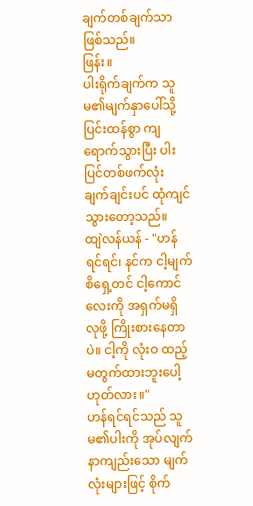ချက်တစ်ချက်သာ ဖြစ်သည်။
ဖြန်း။
ပါးရိုက်ချက်က သူမ၏မျက်နှာပေါ်သို့ ပြင်းထန်စွာ ကျရောက်သွားပြီး ပါးပြင်တစ်ဖက်လုံး ချက်ချင်းပင် ထုံကျင်သွားတော့သည်။
ထျဲလန်ယန် - "ဟန်ရင်ရင်၊ နင်က ငါ့မျက်စိရှေ့တင် ငါ့ကောင်လေးကို အရှက်မရှိ လုဖို့ ကြိုးစားနေတာပဲ။ ငါ့ကို လုံးဝ ထည့်မတွက်ထားဘူးပေါ့ ဟုတ်လား။"
ဟန်ရင်ရင်သည် သူမ၏ပါးကို အုပ်လျက် နာကျည်းသော မျက်လုံးများဖြင့် စိုက်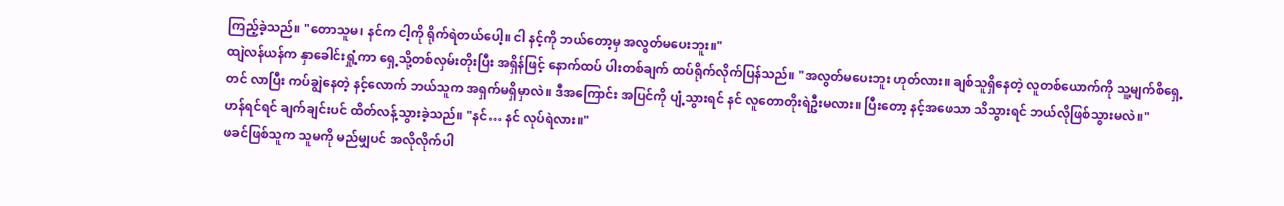ကြည့်ခဲ့သည်။ "တောသူမ၊ နင်က ငါ့ကို ရိုက်ရဲတယ်ပေါ့။ ငါ နင့်ကို ဘယ်တော့မှ အလွတ်မပေးဘူး။"
ထျဲလန်ယန်က နှာခေါင်းရှုံ့ကာ ရှေ့သို့တစ်လှမ်းတိုးပြီး အရှိန်ဖြင့် နောက်ထပ် ပါးတစ်ချက် ထပ်ရိုက်လိုက်ပြန်သည်။ "အလွတ်မပေးဘူး ဟုတ်လား။ ချစ်သူရှိနေတဲ့ လူတစ်ယောက်ကို သူ့မျက်စိရှေ့တင် လာပြီး ကပ်ချွဲနေတဲ့ နင့်လောက် ဘယ်သူက အရှက်မရှိမှာလဲ။ ဒီအကြောင်း အပြင်ကို ပျံ့သွားရင် နင် လူတောတိုးရဲဦးမလား။ ပြီးတော့ နင့်အဖေသာ သိသွားရင် ဘယ်လိုဖြစ်သွားမလဲ။"
ဟန်ရင်ရင် ချက်ချင်းပင် ထိတ်လန့်သွားခဲ့သည်။ "နင်… နင် လုပ်ရဲလား။"
ဖခင်ဖြစ်သူက သူမကို မည်မျှပင် အလိုလိုက်ပါ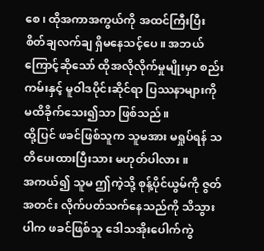စေ၊ ထိုအကာအကွယ်ကို အထင်ကြီးပြီး စိတ်ချလက်ချ ရှိမနေသင့်ပေ။ အဘယ်ကြောင့်ဆိုသော် ထိုအလိုလိုက်မှုမျိုးမှာ စည်းကမ်းနှင့် မူဝါဒပိုင်းဆိုင်ရာ ပြဿနာများကို မထိခိုက်သေး၍သာ ဖြစ်သည်။
ထို့ပြင် ဖခင်ဖြစ်သူက သူမအား မရှုပ်ရန် သတိပေးထားပြီးသား မဟုတ်ပါလား။
အကယ်၍ သူမ ဤကဲ့သို့ စုန့်ပိုင်ယွမ်ကို ဇွတ်အတင်း လိုက်ပတ်သက်နေသည်ကို သိသွားပါက ဖခင်ဖြစ်သူ ဒေါသအိုးပေါက်ကွဲ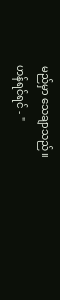မည်မှာ သေချာသည်။
ဟန်ရင်ရင် - "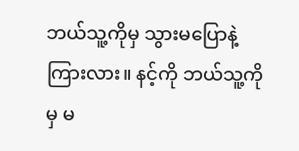ဘယ်သူ့ကိုမှ သွားမပြောနဲ့ ကြားလား။ နင့်ကို ဘယ်သူ့ကိုမှ မ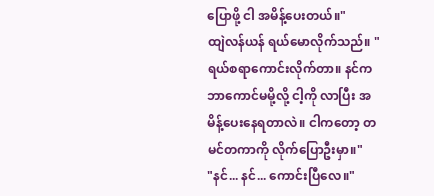ပြောဖို့ ငါ အမိန့်ပေးတယ်။"
ထျဲလန်ယန် ရယ်မောလိုက်သည်။ "ရယ်စရာကောင်းလိုက်တာ။ နင်က ဘာကောင်မမို့လို့ ငါ့ကို လာပြီး အမိန့်ပေးနေရတာလဲ။ ငါကတော့ တမင်တကာကို လိုက်ပြောဦးမှာ။"
"နင်... နင်... ကောင်းပြီလေ။"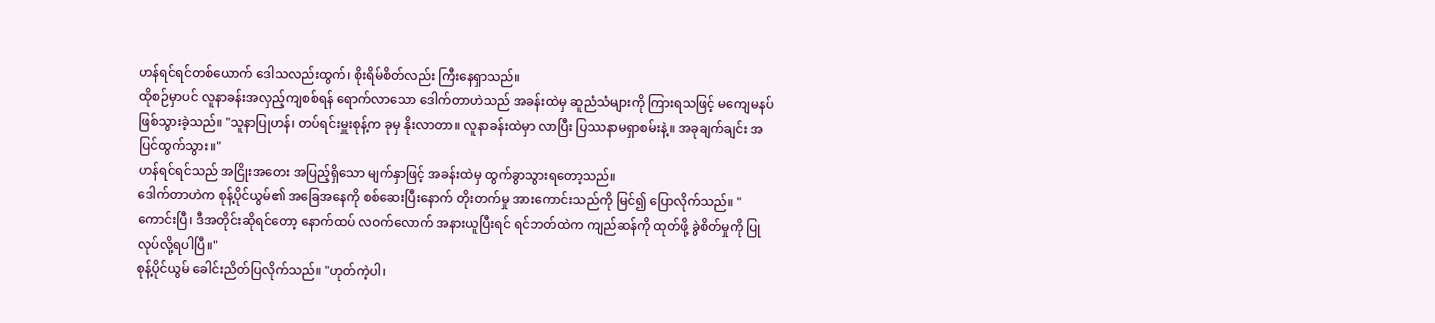ဟန်ရင်ရင်တစ်ယောက် ဒေါသလည်းထွက်၊ စိုးရိမ်စိတ်လည်း ကြီးနေရှာသည်။
ထိုစဉ်မှာပင် လူနာခန်းအလှည့်ကျစစ်ရန် ရောက်လာသော ဒေါက်တာဟဲသည် အခန်းထဲမှ ဆူညံသံများကို ကြားရသဖြင့် မကျေမနပ်ဖြစ်သွားခဲ့သည်။ "သူနာပြုဟန်၊ တပ်ရင်းမှူးစုန့်က ခုမှ နိုးလာတာ။ လူနာခန်းထဲမှာ လာပြီး ပြဿနာမရှာစမ်းနဲ့။ အခုချက်ချင်း အပြင်ထွက်သွား။"
ဟန်ရင်ရင်သည် အငြိုးအတေး အပြည့်ရှိသော မျက်နှာဖြင့် အခန်းထဲမှ ထွက်ခွာသွားရတော့သည်။
ဒေါက်တာဟဲက စုန့်ပိုင်ယွမ်၏ အခြေအနေကို စစ်ဆေးပြီးနောက် တိုးတက်မှု အားကောင်းသည်ကို မြင်၍ ပြောလိုက်သည်။ "ကောင်းပြီ၊ ဒီအတိုင်းဆိုရင်တော့ နောက်ထပ် လဝက်လောက် အနားယူပြီးရင် ရင်ဘတ်ထဲက ကျည်ဆန်ကို ထုတ်ဖို့ ခွဲစိတ်မှုကို ပြုလုပ်လို့ရပါပြီ။"
စုန့်ပိုင်ယွမ် ခေါင်းညိတ်ပြလိုက်သည်။ "ဟုတ်ကဲ့ပါ၊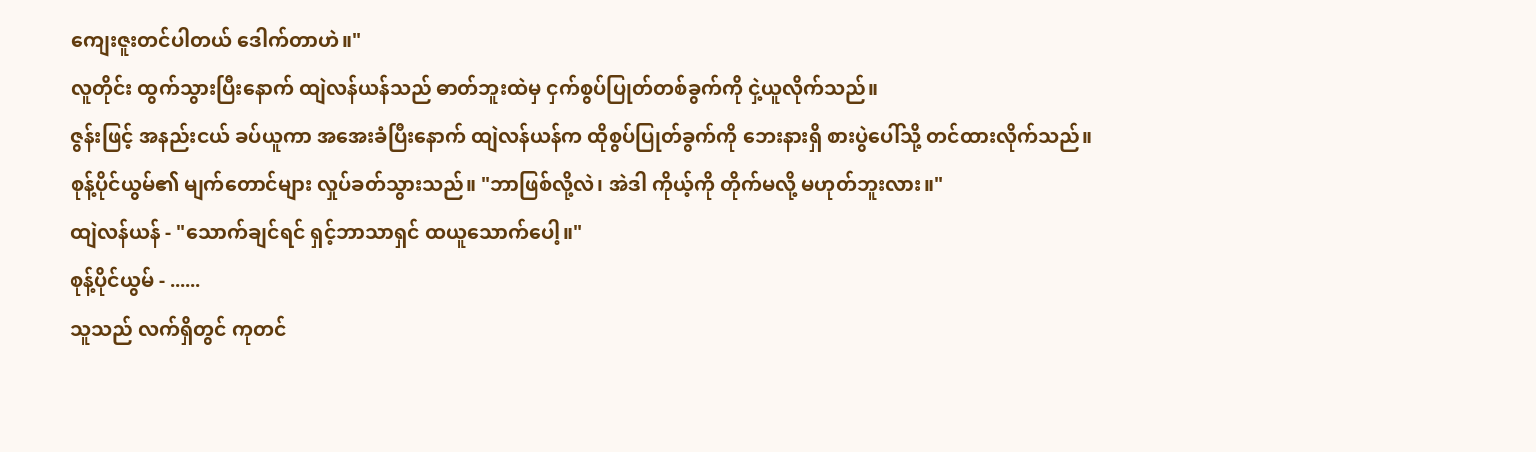ကျေးဇူးတင်ပါတယ် ဒေါက်တာဟဲ။"
လူတိုင်း ထွက်သွားပြီးနောက် ထျဲလန်ယန်သည် ဓာတ်ဘူးထဲမှ ငှက်စွပ်ပြုတ်တစ်ခွက်ကို ငှဲ့ယူလိုက်သည်။
ဇွန်းဖြင့် အနည်းငယ် ခပ်ယူကာ အအေးခံပြီးနောက် ထျဲလန်ယန်က ထိုစွပ်ပြုတ်ခွက်ကို ဘေးနားရှိ စားပွဲပေါ်သို့ တင်ထားလိုက်သည်။
စုန့်ပိုင်ယွမ်၏ မျက်တောင်များ လှုပ်ခတ်သွားသည်။ "ဘာဖြစ်လို့လဲ၊ အဲဒါ ကိုယ့်ကို တိုက်မလို့ မဟုတ်ဘူးလား။"
ထျဲလန်ယန် - "သောက်ချင်ရင် ရှင့်ဘာသာရှင် ထယူသောက်ပေါ့။"
စုန့်ပိုင်ယွမ် - ......
သူသည် လက်ရှိတွင် ကုတင်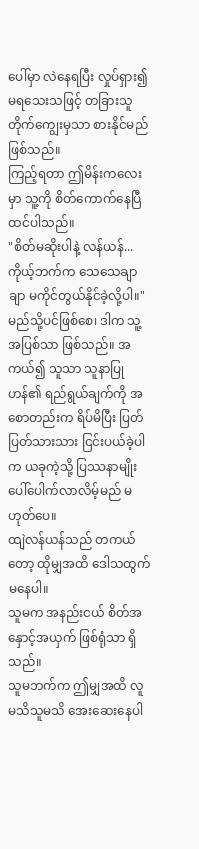ပေါ်မှာ လဲနေရပြီး လှုပ်ရှား၍ မရသေးသဖြင့် တခြားသူ တိုက်ကျွေးမှသာ စားနိုင်မည် ဖြစ်သည်။
ကြည့်ရတာ ဤမိန်းကလေးမှာ သူ့ကို စိတ်ကောက်နေပြီ ထင်ပါသည်။
"စိတ်မဆိုးပါနဲ့ လန်ယန်... ကိုယ့်ဘက်က သေသေချာချာ မကိုင်တွယ်နိုင်ခဲ့လို့ပါ။"
မည်သို့ပင်ဖြစ်စေ၊ ဒါက သူ့အပြစ်သာ ဖြစ်သည်။ အကယ်၍ သူသာ သူနာပြုဟန်၏ ရည်ရွယ်ချက်ကို အစောတည်းက ရိပ်မိပြီး ပြတ်ပြတ်သားသား ငြင်းပယ်ခဲ့ပါက ယခုကဲ့သို့ ပြဿနာမျိုး ပေါ်ပေါက်လာလိမ့်မည် မဟုတ်ပေ။
ထျဲလန်ယန်သည် တကယ်တော့ ထိုမျှအထိ ဒေါသထွက်မနေပါ။
သူမက အနည်းငယ် စိတ်အနှောင့်အယှက် ဖြစ်ရုံသာ ရှိသည်။
သူမဘက်က ဤမျှအထိ လူမသိသူမသိ အေးဆေးနေပါ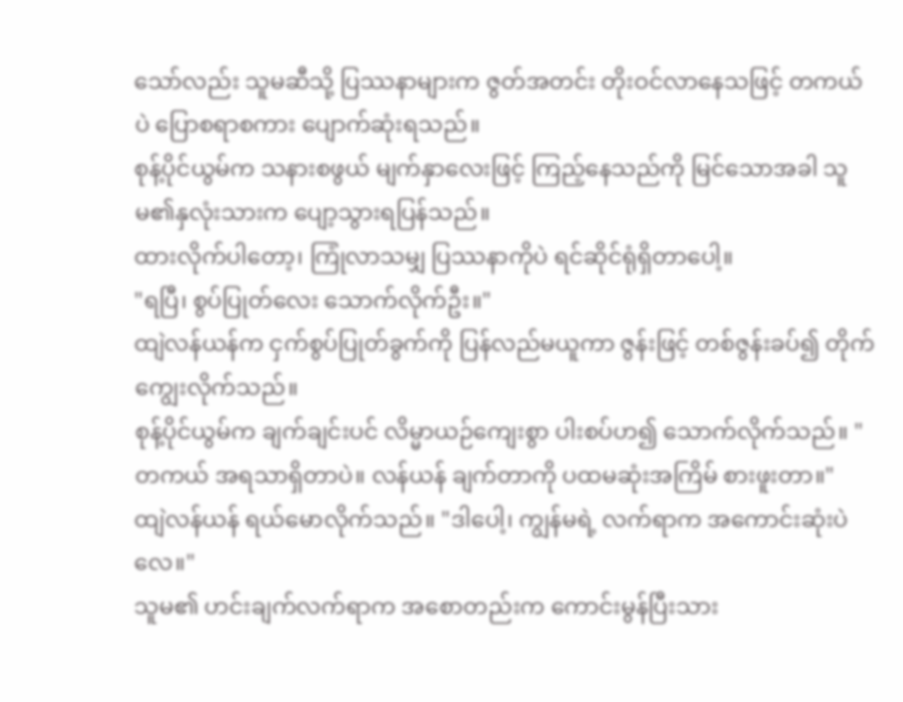သော်လည်း သူမဆီသို့ ပြဿနာများက ဇွတ်အတင်း တိုးဝင်လာနေသဖြင့် တကယ်ပဲ ပြောစရာစကား ပျောက်ဆုံးရသည်။
စုန့်ပိုင်ယွမ်က သနားစဖွယ် မျက်နှာလေးဖြင့် ကြည့်နေသည်ကို မြင်သောအခါ သူမ၏နှလုံးသားက ပျော့သွားရပြန်သည်။
ထားလိုက်ပါတော့၊ ကြုံလာသမျှ ပြဿနာကိုပဲ ရင်ဆိုင်ရုံရှိတာပေါ့။
"ရပြီ၊ စွပ်ပြုတ်လေး သောက်လိုက်ဦး။"
ထျဲလန်ယန်က ငှက်စွပ်ပြုတ်ခွက်ကို ပြန်လည်မယူကာ ဇွန်းဖြင့် တစ်ဇွန်းခပ်၍ တိုက်ကျွေးလိုက်သည်။
စုန့်ပိုင်ယွမ်က ချက်ချင်းပင် လိမ္မာယဉ်ကျေးစွာ ပါးစပ်ဟ၍ သောက်လိုက်သည်။ "တကယ် အရသာရှိတာပဲ။ လန်ယန် ချက်တာကို ပထမဆုံးအကြိမ် စားဖူးတာ။"
ထျဲလန်ယန် ရယ်မောလိုက်သည်။ "ဒါပေါ့၊ ကျွန်မရဲ့ လက်ရာက အကောင်းဆုံးပဲလေ။"
သူမ၏ ဟင်းချက်လက်ရာက အစောတည်းက ကောင်းမွန်ပြီးသား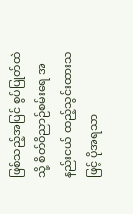ဖြစ်သည့်အပြင် စွပ်ပြုတ်ထဲသို့ စိတ်ဝိညာဉ်စမ်းရေ အနည်းငယ် ထည့်သွင်းထားသဖြင့် ပိုအရသာ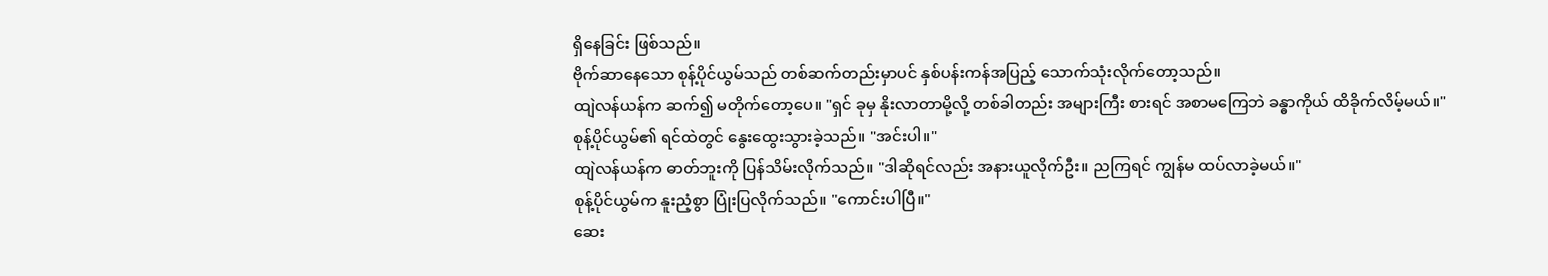ရှိနေခြင်း ဖြစ်သည်။
ဗိုက်ဆာနေသော စုန့်ပိုင်ယွမ်သည် တစ်ဆက်တည်းမှာပင် နှစ်ပန်းကန်အပြည့် သောက်သုံးလိုက်တော့သည်။
ထျဲလန်ယန်က ဆက်၍ မတိုက်တော့ပေ။ "ရှင် ခုမှ နိုးလာတာမို့လို့ တစ်ခါတည်း အများကြီး စားရင် အစာမကြေဘဲ ခန္ဓာကိုယ် ထိခိုက်လိမ့်မယ်။"
စုန့်ပိုင်ယွမ်၏ ရင်ထဲတွင် နွေးထွေးသွားခဲ့သည်။ "အင်းပါ။"
ထျဲလန်ယန်က ဓာတ်ဘူးကို ပြန်သိမ်းလိုက်သည်။ "ဒါဆိုရင်လည်း အနားယူလိုက်ဦး။ ညကြရင် ကျွန်မ ထပ်လာခဲ့မယ်။"
စုန့်ပိုင်ယွမ်က နူးညံ့စွာ ပြုံးပြလိုက်သည်။ "ကောင်းပါပြီ။"
ဆေး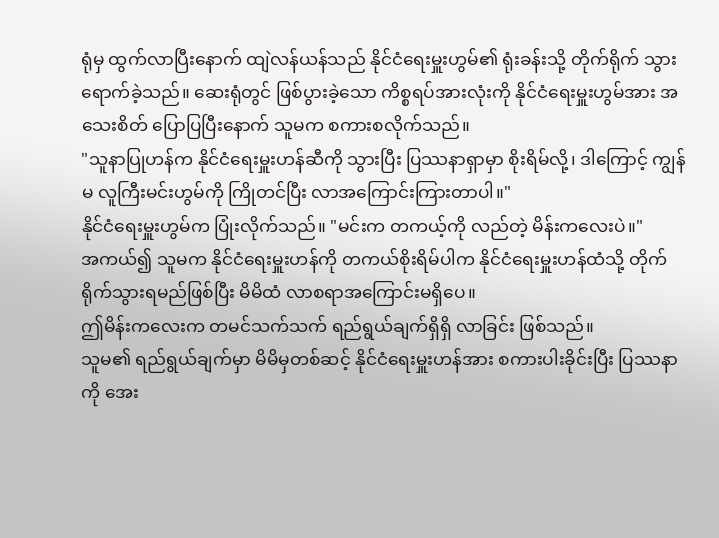ရုံမှ ထွက်လာပြီးနောက် ထျဲလန်ယန်သည် နိုင်ငံရေးမှူးဟွမ်၏ ရုံးခန်းသို့ တိုက်ရိုက် သွားရောက်ခဲ့သည်။ ဆေးရုံတွင် ဖြစ်ပွားခဲ့သော ကိစ္စရပ်အားလုံးကို နိုင်ငံရေးမှူးဟွမ်အား အသေးစိတ် ပြောပြပြီးနောက် သူမက စကားစလိုက်သည်။
"သူနာပြုဟန်က နိုင်ငံရေးမှူးဟန်ဆီကို သွားပြီး ပြဿနာရှာမှာ စိုးရိမ်လို့၊ ဒါကြောင့် ကျွန်မ လူကြီးမင်းဟွမ်ကို ကြိုတင်ပြီး လာအကြောင်းကြားတာပါ။"
နိုင်ငံရေးမှူးဟွမ်က ပြုံးလိုက်သည်။ "မင်းက တကယ့်ကို လည်တဲ့ မိန်းကလေးပဲ။"
အကယ်၍ သူမက နိုင်ငံရေးမှူးဟန်ကို တကယ်စိုးရိမ်ပါက နိုင်ငံရေးမှူးဟန်ထံသို့ တိုက်ရိုက်သွားရမည်ဖြစ်ပြီး မိမိထံ လာစရာအကြောင်းမရှိပေ။
ဤမိန်းကလေးက တမင်သက်သက် ရည်ရွယ်ချက်ရှိရှိ လာခြင်း ဖြစ်သည်။
သူမ၏ ရည်ရွယ်ချက်မှာ မိမိမှတစ်ဆင့် နိုင်ငံရေးမှူးဟန်အား စကားပါးခိုင်းပြီး ပြဿနာကို အေး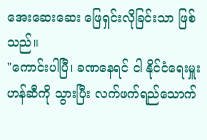အေးဆေးဆေး ဖြေရှင်းလိုခြင်းသာ ဖြစ်သည်။
"ကောင်းပါပြီ၊ ခဏနေရင် ငါ နိုင်ငံရေးမှူးဟန်ဆီကို သွားပြီး လက်ဖက်ရည်သောက်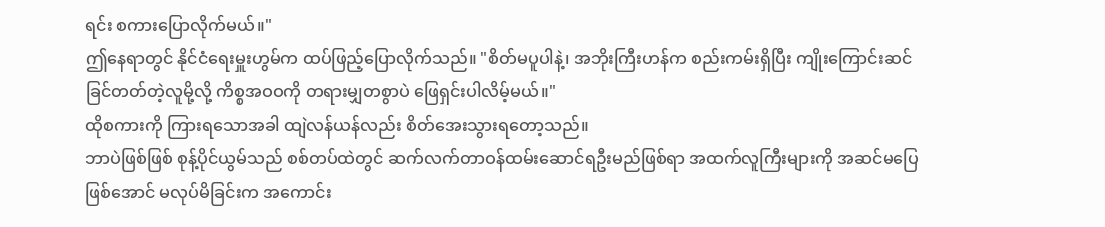ရင်း စကားပြောလိုက်မယ်။"
ဤနေရာတွင် နိုင်ငံရေးမှူးဟွမ်က ထပ်ဖြည့်ပြောလိုက်သည်။ "စိတ်မပူပါနဲ့၊ အဘိုးကြီးဟန်က စည်းကမ်းရှိပြီး ကျိုးကြောင်းဆင်ခြင်တတ်တဲ့လူမို့လို့ ကိစ္စအဝဝကို တရားမျှတစွာပဲ ဖြေရှင်းပါလိမ့်မယ်။"
ထိုစကားကို ကြားရသောအခါ ထျဲလန်ယန်လည်း စိတ်အေးသွားရတော့သည်။
ဘာပဲဖြစ်ဖြစ် စုန့်ပိုင်ယွမ်သည် စစ်တပ်ထဲတွင် ဆက်လက်တာဝန်ထမ်းဆောင်ရဦးမည်ဖြစ်ရာ အထက်လူကြီးများကို အဆင်မပြေဖြစ်အောင် မလုပ်မိခြင်းက အကောင်း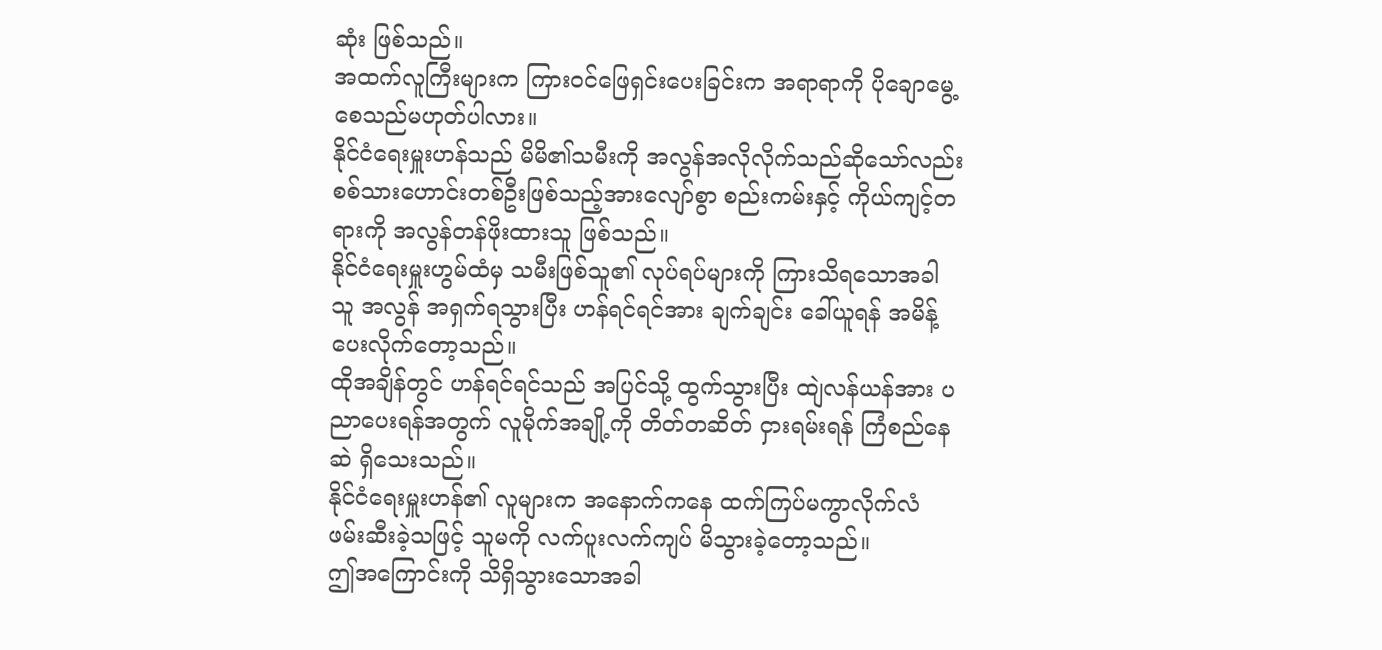ဆုံး ဖြစ်သည်။
အထက်လူကြီးများက ကြားဝင်ဖြေရှင်းပေးခြင်းက အရာရာကို ပိုချောမွေ့စေသည်မဟုတ်ပါလား။
နိုင်ငံရေးမှူးဟန်သည် မိမိ၏သမီးကို အလွန်အလိုလိုက်သည်ဆိုသော်လည်း စစ်သားဟောင်းတစ်ဦးဖြစ်သည့်အားလျော်စွာ စည်းကမ်းနှင့် ကိုယ်ကျင့်တရားကို အလွန်တန်ဖိုးထားသူ ဖြစ်သည်။
နိုင်ငံရေးမှူးဟွမ်ထံမှ သမီးဖြစ်သူ၏ လုပ်ရပ်များကို ကြားသိရသောအခါ သူ အလွန် အရှက်ရသွားပြီး ဟန်ရင်ရင်အား ချက်ချင်း ခေါ်ယူရန် အမိန့်ပေးလိုက်တော့သည်။
ထိုအချိန်တွင် ဟန်ရင်ရင်သည် အပြင်သို့ ထွက်သွားပြီး ထျဲလန်ယန်အား ပညာပေးရန်အတွက် လူမိုက်အချို့ကို တိတ်တဆိတ် ငှားရမ်းရန် ကြံစည်နေဆဲ ရှိသေးသည်။
နိုင်ငံရေးမှူးဟန်၏ လူများက အနောက်ကနေ ထက်ကြပ်မကွာလိုက်လံ ဖမ်းဆီးခဲ့သဖြင့် သူမကို လက်ပူးလက်ကျပ် မိသွားခဲ့တော့သည်။
ဤအကြောင်းကို သိရှိသွားသောအခါ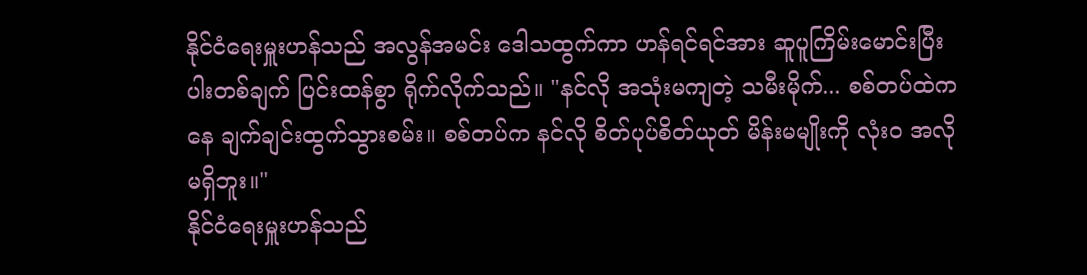နိုင်ငံရေးမှူးဟန်သည် အလွန်အမင်း ဒေါသထွက်ကာ ဟန်ရင်ရင်အား ဆူပူကြိမ်းမောင်းပြီး ပါးတစ်ချက် ပြင်းထန်စွာ ရိုက်လိုက်သည်။ "နင်လို အသုံးမကျတဲ့ သမီးမိုက်... စစ်တပ်ထဲကနေ ချက်ချင်းထွက်သွားစမ်း။ စစ်တပ်က နင်လို စိတ်ပုပ်စိတ်ယုတ် မိန်းမမျိုးကို လုံးဝ အလိုမရှိဘူး။"
နိုင်ငံရေးမှူးဟန်သည်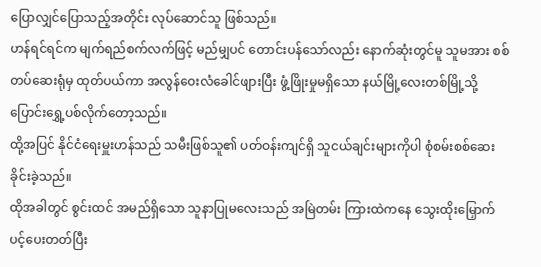ပြောလျှင်ပြောသည့်အတိုင်း လုပ်ဆောင်သူ ဖြစ်သည်။
ဟန်ရင်ရင်က မျက်ရည်စက်လက်ဖြင့် မည်မျှပင် တောင်းပန်သော်လည်း နောက်ဆုံးတွင်မူ သူမအား စစ်တပ်ဆေးရုံမှ ထုတ်ပယ်ကာ အလွန်ဝေးလံခေါင်ဖျားပြီး ဖွံ့ဖြိုးမှုမရှိသော နယ်မြို့လေးတစ်မြို့သို့ ပြောင်းရွှေ့ပစ်လိုက်တော့သည်။
ထို့အပြင် နိုင်ငံရေးမှူးဟန်သည် သမီးဖြစ်သူ၏ ပတ်ဝန်းကျင်ရှိ သူငယ်ချင်းများကိုပါ စုံစမ်းစစ်ဆေးခိုင်းခဲ့သည်။
ထိုအခါတွင် စွင်းထင် အမည်ရှိသော သူနာပြုမလေးသည် အမြဲတမ်း ကြားထဲကနေ သွေးထိုးမြှောက်ပင့်ပေးတတ်ပြီး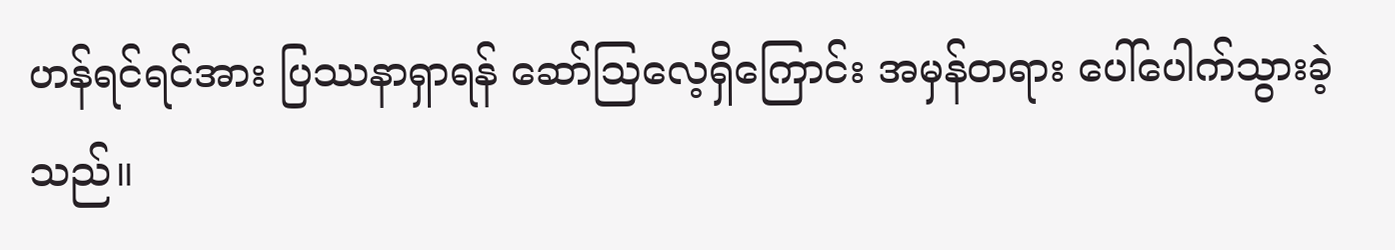ဟန်ရင်ရင်အား ပြဿနာရှာရန် ဆော်ဩလေ့ရှိကြောင်း အမှန်တရား ပေါ်ပေါက်သွားခဲ့သည်။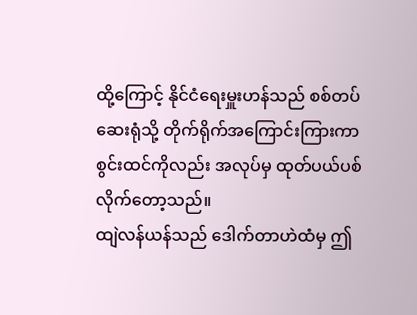ထို့ကြောင့် နိုင်ငံရေးမှူးဟန်သည် စစ်တပ်ဆေးရုံသို့ တိုက်ရိုက်အကြောင်းကြားကာ စွင်းထင်ကိုလည်း အလုပ်မှ ထုတ်ပယ်ပစ်လိုက်တော့သည်။
ထျဲလန်ယန်သည် ဒေါက်တာဟဲထံမှ ဤ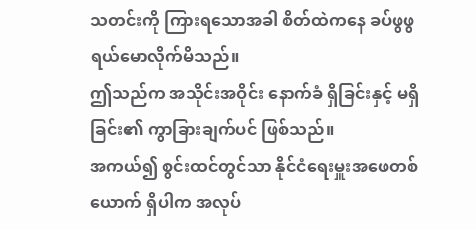သတင်းကို ကြားရသောအခါ စိတ်ထဲကနေ ခပ်ဖွဖွ ရယ်မောလိုက်မိသည်။
ဤသည်က အသိုင်းအဝိုင်း နောက်ခံ ရှိခြင်းနှင့် မရှိခြင်း၏ ကွာခြားချက်ပင် ဖြစ်သည်။
အကယ်၍ စွင်းထင်တွင်သာ နိုင်ငံရေးမှူးအဖေတစ်ယောက် ရှိပါက အလုပ်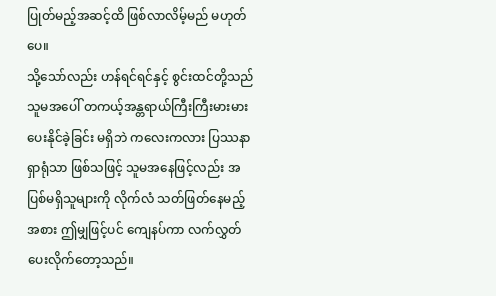ပြုတ်မည့်အဆင့်ထိ ဖြစ်လာလိမ့်မည် မဟုတ်ပေ။
သို့သော်လည်း ဟန်ရင်ရင်နှင့် စွင်းထင်တို့သည် သူမအပေါ် တကယ့်အန္တရာယ်ကြီးကြီးမားမား ပေးနိုင်ခဲ့ခြင်း မရှိဘဲ ကလေးကလား ပြဿနာရှာရုံသာ ဖြစ်သဖြင့် သူမအနေဖြင့်လည်း အပြစ်မရှိသူများကို လိုက်လံ သတ်ဖြတ်နေမည့်အစား ဤမျှဖြင့်ပင် ကျေနပ်ကာ လက်လွှတ်ပေးလိုက်တော့သည်။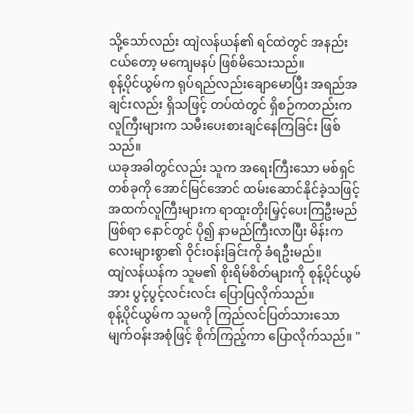သို့သော်လည်း ထျဲလန်ယန်၏ ရင်ထဲတွင် အနည်းငယ်တော့ မကျေမနပ် ဖြစ်မိသေးသည်။
စုန့်ပိုင်ယွမ်က ရုပ်ရည်လည်းချောမောပြီး အရည်အချင်းလည်း ရှိသဖြင့် တပ်ထဲတွင် ရှိစဉ်ကတည်းက လူကြီးများက သမီးပေးစားချင်နေကြခြင်း ဖြစ်သည်။
ယခုအခါတွင်လည်း သူက အရေးကြီးသော မစ်ရှင်တစ်ခုကို အောင်မြင်အောင် ထမ်းဆောင်နိုင်ခဲ့သဖြင့် အထက်လူကြီးများက ရာထူးတိုးမြှင့်ပေးကြဦးမည် ဖြစ်ရာ နောင်တွင် ပို၍ နာမည်ကြီးလာပြီး မိန်းကလေးများစွာ၏ ဝိုင်းဝန်းခြင်းကို ခံရဦးမည်။
ထျဲလန်ယန်က သူမ၏ စိုးရိမ်စိတ်များကို စုန့်ပိုင်ယွမ်အား ပွင့်ပွင့်လင်းလင်း ပြောပြလိုက်သည်။
စုန့်ပိုင်ယွမ်က သူမကို ကြည်လင်ပြတ်သားသော မျက်ဝန်းအစုံဖြင့် စိုက်ကြည့်ကာ ပြောလိုက်သည်။ "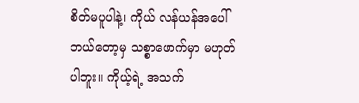စိတ်မပူပါနဲ့၊ ကိုယ် လန်ယန်အပေါ် ဘယ်တော့မှ သစ္စာဖောက်မှာ မဟုတ်ပါဘူး။ ကိုယ့်ရဲ့ အသက်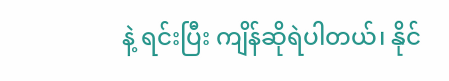နဲ့ ရင်းပြီး ကျိန်ဆိုရဲပါတယ်၊ နိုင်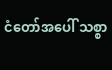ငံတော်အပေါ် သစ္စာ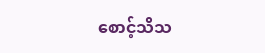စောင့်သိသ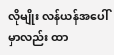လိုမျိုး လန်ယန်အပေါ်မှာလည်း ထာ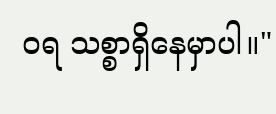ဝရ သစ္စာရှိနေမှာပါ။"